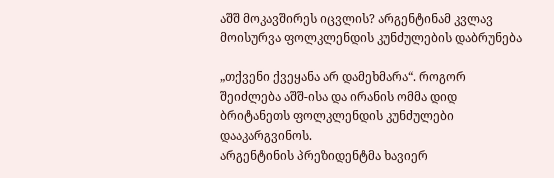აშშ მოკავშირეს იცვლის? არგენტინამ კვლავ მოისურვა ფოლკლენდის კუნძულების დაბრუნება

„თქვენი ქვეყანა არ დამეხმარა“. როგორ შეიძლება აშშ-ისა და ირანის ომმა დიდ ბრიტანეთს ფოლკლენდის კუნძულები დააკარგვინოს.
არგენტინის პრეზიდენტმა ხავიერ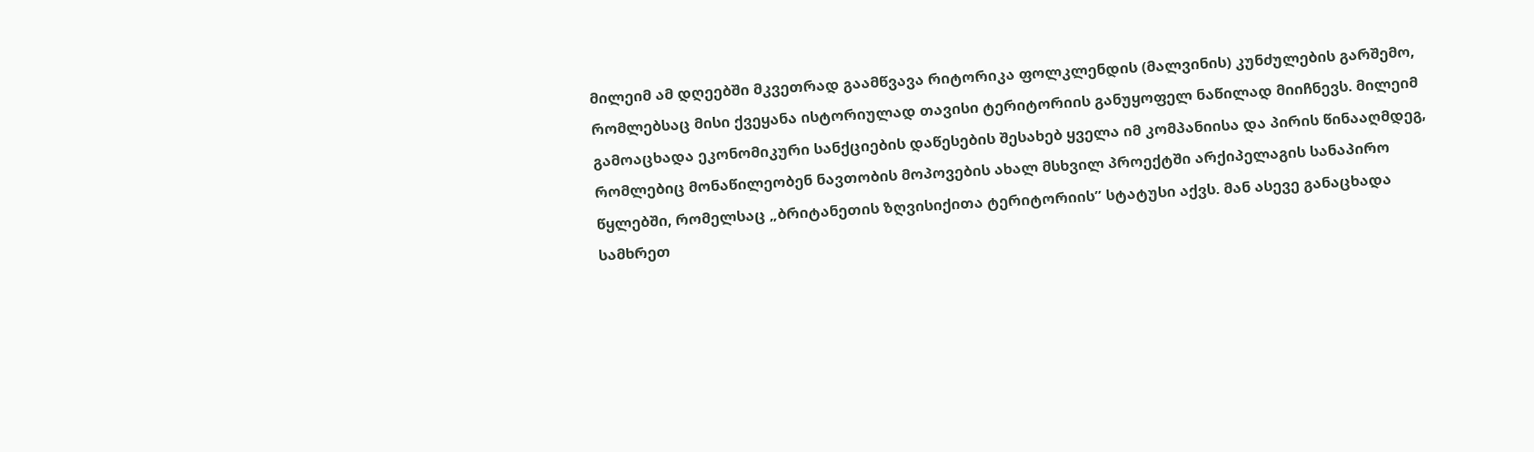მილეიმ ამ დღეებში მკვეთრად გაამწვავა რიტორიკა ფოლკლენდის (მალვინის) კუნძულების გარშემო, რომლებსაც მისი ქვეყანა ისტორიულად თავისი ტერიტორიის განუყოფელ ნაწილად მიიჩნევს. მილეიმ გამოაცხადა ეკონომიკური სანქციების დაწესების შესახებ ყველა იმ კომპანიისა და პირის წინააღმდეგ, რომლებიც მონაწილეობენ ნავთობის მოპოვების ახალ მსხვილ პროექტში არქიპელაგის სანაპირო წყლებში, რომელსაც „ბრიტანეთის ზღვისიქითა ტერიტორიის” სტატუსი აქვს. მან ასევე განაცხადა სამხრეთ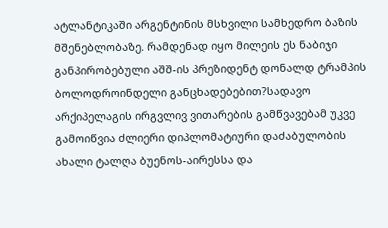ატლანტიკაში არგენტინის მსხვილი სამხედრო ბაზის მშენებლობაზე. რამდენად იყო მილეის ეს ნაბიჯი განპირობებული აშშ-ის პრეზიდენტ დონალდ ტრამპის ბოლოდროინდელი განცხადებებით?სადავო არქიპელაგის ირგვლივ ვითარების გამწვავებამ უკვე გამოიწვია ძლიერი დიპლომატიური დაძაბულობის ახალი ტალღა ბუენოს-აირესსა და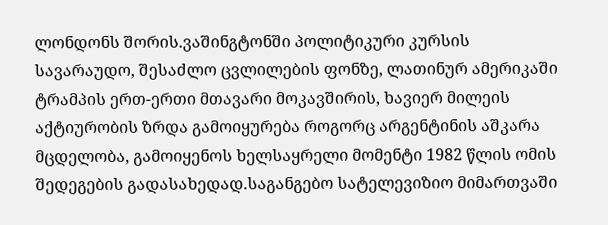ლონდონს შორის.ვაშინგტონში პოლიტიკური კურსის სავარაუდო, შესაძლო ცვლილების ფონზე, ლათინურ ამერიკაში ტრამპის ერთ-ერთი მთავარი მოკავშირის, ხავიერ მილეის აქტიურობის ზრდა გამოიყურება როგორც არგენტინის აშკარა მცდელობა, გამოიყენოს ხელსაყრელი მომენტი 1982 წლის ომის შედეგების გადასახედად.საგანგებო სატელევიზიო მიმართვაში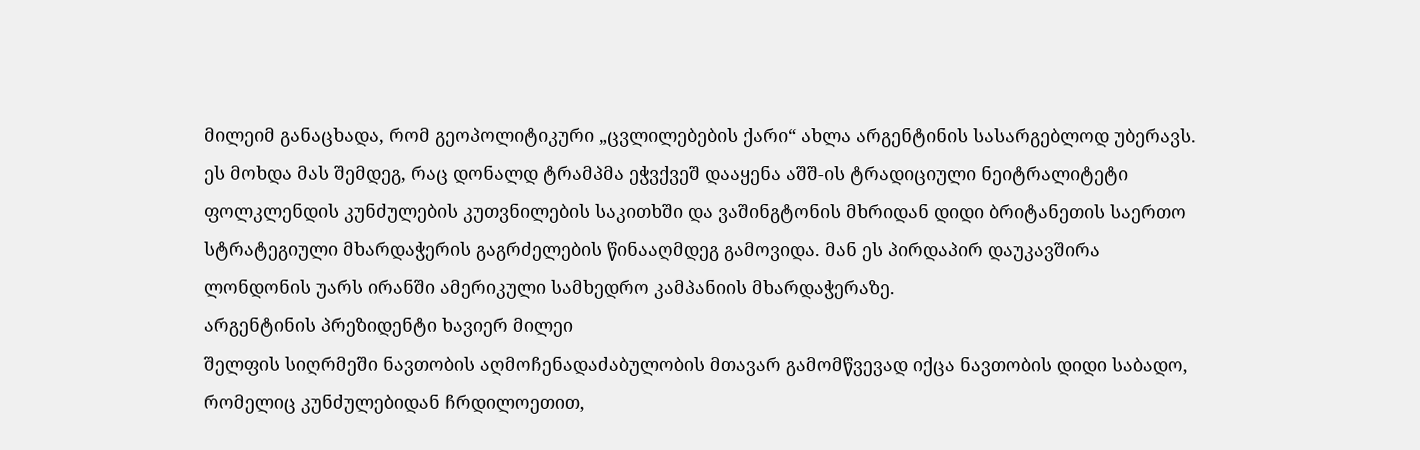მილეიმ განაცხადა, რომ გეოპოლიტიკური „ცვლილებების ქარი“ ახლა არგენტინის სასარგებლოდ უბერავს. ეს მოხდა მას შემდეგ, რაც დონალდ ტრამპმა ეჭვქვეშ დააყენა აშშ-ის ტრადიციული ნეიტრალიტეტი ფოლკლენდის კუნძულების კუთვნილების საკითხში და ვაშინგტონის მხრიდან დიდი ბრიტანეთის საერთო სტრატეგიული მხარდაჭერის გაგრძელების წინააღმდეგ გამოვიდა. მან ეს პირდაპირ დაუკავშირა ლონდონის უარს ირანში ამერიკული სამხედრო კამპანიის მხარდაჭერაზე.
არგენტინის პრეზიდენტი ხავიერ მილეი
შელფის სიღრმეში ნავთობის აღმოჩენადაძაბულობის მთავარ გამომწვევად იქცა ნავთობის დიდი საბადო, რომელიც კუნძულებიდან ჩრდილოეთით,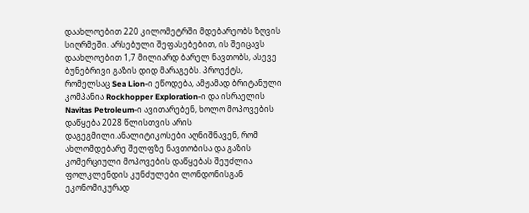დაახლოებით 220 კილომეტრში მდებარეობს ზღვის სიღრმეში. არსებული შეფასებებით, ის შეიცავს დაახლოებით 1,7 მილიარდ ბარელ ნავთობს, ასევე ბუნებრივი გაზის დიდ მარაგებს. პროექტს, რომელსაც Sea Lion-ი ეწოდება, ამჟამად ბრიტანული კომპანია Rockhopper Exploration-ი და ისრაელის Navitas Petroleum-ი ავითარებენ, ხოლო მოპოვების დაწყება 2028 წლისთვის არის დაგეგმილი.ანალიტიკოსები აღნიშნავენ, რომ ახლომდებარე შელფზე ნავთობისა და გაზის კომერციული მოპოვების დაწყებას შეუძლია ფოლკლენდის კუნძულები ლონდონისგან ეკონომიკურად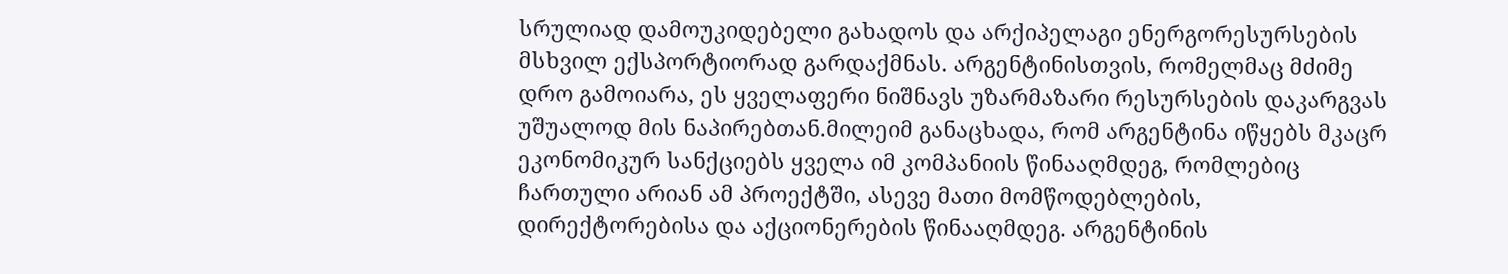სრულიად დამოუკიდებელი გახადოს და არქიპელაგი ენერგორესურსების მსხვილ ექსპორტიორად გარდაქმნას. არგენტინისთვის, რომელმაც მძიმე დრო გამოიარა, ეს ყველაფერი ნიშნავს უზარმაზარი რესურსების დაკარგვას უშუალოდ მის ნაპირებთან.მილეიმ განაცხადა, რომ არგენტინა იწყებს მკაცრ ეკონომიკურ სანქციებს ყველა იმ კომპანიის წინააღმდეგ, რომლებიც ჩართული არიან ამ პროექტში, ასევე მათი მომწოდებლების, დირექტორებისა და აქციონერების წინააღმდეგ. არგენტინის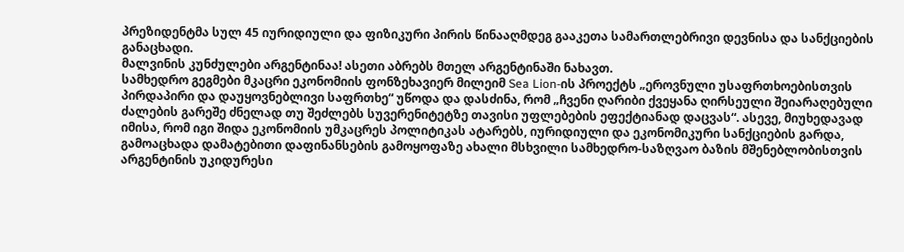პრეზიდენტმა სულ 45 იურიდიული და ფიზიკური პირის წინააღმდეგ გააკეთა სამართლებრივი დევნისა და სანქციების განაცხადი.
მალვინის კუნძულები არგენტინაა! ასეთი აბრებს მთელ არგენტინაში ნახავთ.
სამხედრო გეგმები მკაცრი ეკონომიის ფონზეხავიერ მილეიმ Sea Lion-ის პროექტს „ეროვნული უსაფრთხოებისთვის პირდაპირი და დაუყოვნებლივი საფრთხე“ უწოდა და დასძინა, რომ „ჩვენი ღარიბი ქვეყანა ღირსეული შეიარაღებული ძალების გარეშე ძნელად თუ შეძლებს სუვერენიტეტზე თავისი უფლებების ეფექტიანად დაცვას“. ასევე, მიუხედავად იმისა, რომ იგი შიდა ეკონომიის უმკაცრეს პოლიტიკას ატარებს, იურიდიული და ეკონომიკური სანქციების გარდა, გამოაცხადა დამატებითი დაფინანსების გამოყოფაზე ახალი მსხვილი სამხედრო-საზღვაო ბაზის მშენებლობისთვის არგენტინის უკიდურესი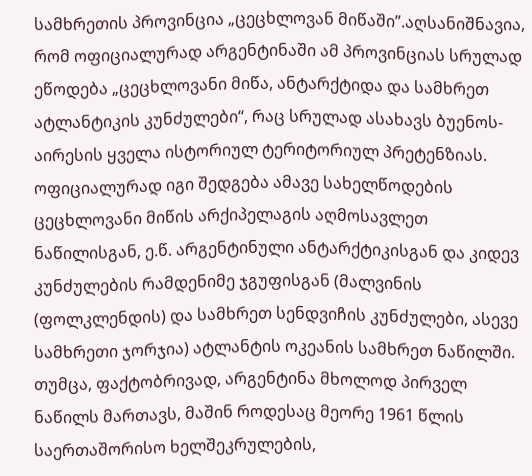სამხრეთის პროვინცია „ცეცხლოვან მიწაში”.აღსანიშნავია, რომ ოფიციალურად არგენტინაში ამ პროვინციას სრულად ეწოდება „ცეცხლოვანი მიწა, ანტარქტიდა და სამხრეთ ატლანტიკის კუნძულები“, რაც სრულად ასახავს ბუენოს-აირესის ყველა ისტორიულ ტერიტორიულ პრეტენზიას. ოფიციალურად იგი შედგება ამავე სახელწოდების ცეცხლოვანი მიწის არქიპელაგის აღმოსავლეთ ნაწილისგან, ე.წ. არგენტინული ანტარქტიკისგან და კიდევ კუნძულების რამდენიმე ჯგუფისგან (მალვინის (ფოლკლენდის) და სამხრეთ სენდვიჩის კუნძულები, ასევე სამხრეთი ჯორჯია) ატლანტის ოკეანის სამხრეთ ნაწილში. თუმცა, ფაქტობრივად, არგენტინა მხოლოდ პირველ ნაწილს მართავს, მაშინ როდესაც მეორე 1961 წლის საერთაშორისო ხელშეკრულების,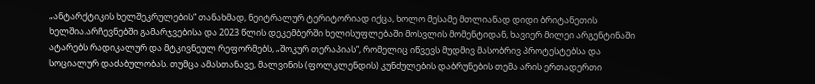„ანტარქტიკის ხელშეკრულების“ თანახმად, ნეიტრალურ ტერიტორიად იქცა, ხოლო მესამე მთლიანად დიდი ბრიტანეთის ხელშია.არჩევნებში გამარჯვებისა და 2023 წლის დეკემბერში ხელისუფლებაში მოსვლის მომენტიდან, ხავიერ მილეი არგენტინაში ატარებს რადიკალურ და მტკივნეულ რეფორმებს, „შოკურ თერაპიას“, რომელიც იწვევს მუდმივ მასობრივ პროტესტებსა და სოციალურ დაძაბულობას. თუმცა ამასთანავე, მალვინის (ფოლკლენდის) კუნძულების დაბრუნების თემა არის ერთადერთი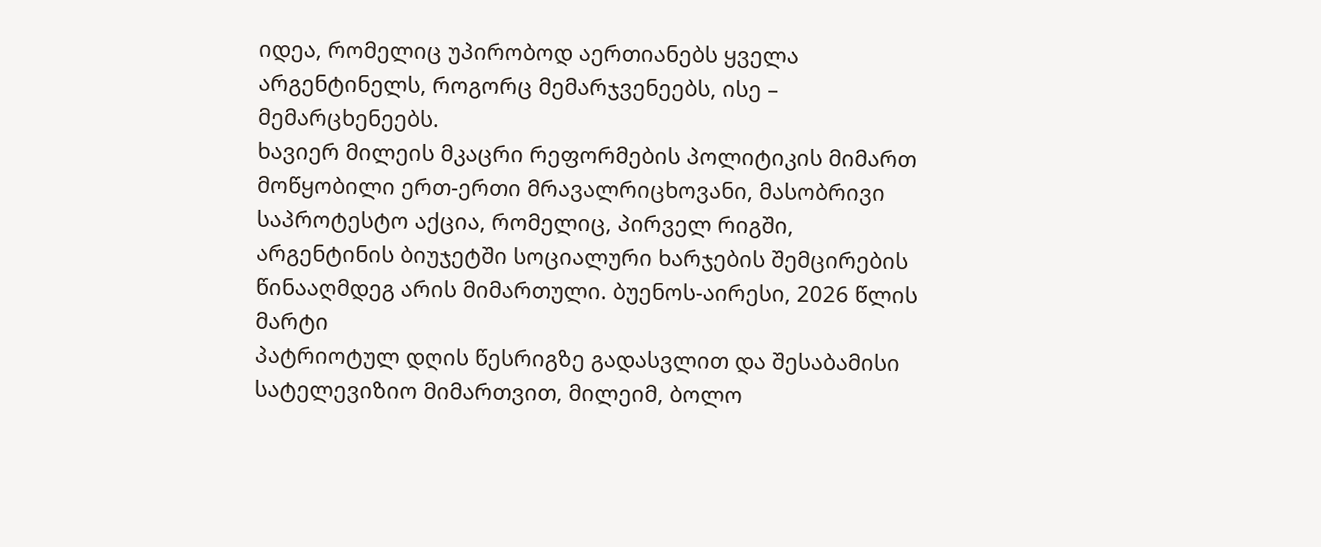იდეა, რომელიც უპირობოდ აერთიანებს ყველა არგენტინელს, როგორც მემარჯვენეებს, ისე – მემარცხენეებს.
ხავიერ მილეის მკაცრი რეფორმების პოლიტიკის მიმართ მოწყობილი ერთ-ერთი მრავალრიცხოვანი, მასობრივი საპროტესტო აქცია, რომელიც, პირველ რიგში, არგენტინის ბიუჯეტში სოციალური ხარჯების შემცირების წინააღმდეგ არის მიმართული. ბუენოს-აირესი, 2026 წლის მარტი
პატრიოტულ დღის წესრიგზე გადასვლით და შესაბამისი სატელევიზიო მიმართვით, მილეიმ, ბოლო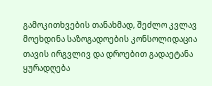გამოკითხვების თანახმად, შეძლო კვლავ მოეხდინა საზოგადოების კონსოლიდაცია თავის ირგვლივ და დროებით გადაეტანა ყურადღება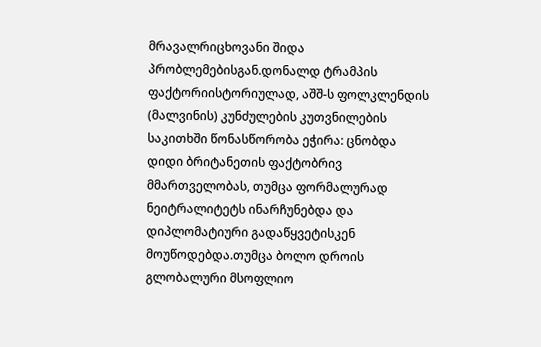მრავალრიცხოვანი შიდა პრობლემებისგან.დონალდ ტრამპის ფაქტორიისტორიულად, აშშ-ს ფოლკლენდის (მალვინის) კუნძულების კუთვნილების საკითხში წონასწორობა ეჭირა: ცნობდა დიდი ბრიტანეთის ფაქტობრივ მმართველობას, თუმცა ფორმალურად ნეიტრალიტეტს ინარჩუნებდა და დიპლომატიური გადაწყვეტისკენ მოუწოდებდა.თუმცა ბოლო დროის გლობალური მსოფლიო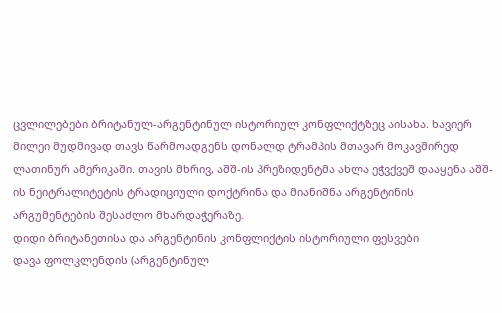ცვლილებები ბრიტანულ-არგენტინულ ისტორიულ კონფლიქტზეც აისახა. ხავიერ მილეი მუდმივად თავს წარმოადგენს დონალდ ტრამპის მთავარ მოკავშირედ ლათინურ ამერიკაში. თავის მხრივ, აშშ-ის პრეზიდენტმა ახლა ეჭვქვეშ დააყენა აშშ-ის ნეიტრალიტეტის ტრადიციული დოქტრინა და მიანიშნა არგენტინის არგუმენტების შესაძლო მხარდაჭერაზე.
დიდი ბრიტანეთისა და არგენტინის კონფლიქტის ისტორიული ფესვები
დავა ფოლკლენდის (არგენტინულ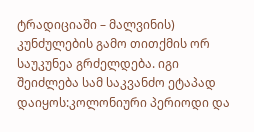ტრადიციაში – მალვინის) კუნძულების გამო თითქმის ორ საუკუნეა გრძელდება. იგი შეიძლება სამ საკვანძო ეტაპად დაიყოს:კოლონიური პერიოდი და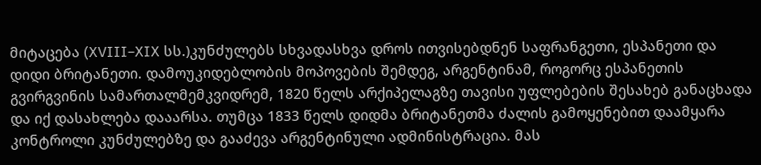მიტაცება (XVIII–XIX სს.)კუნძულებს სხვადასხვა დროს ითვისებდნენ საფრანგეთი, ესპანეთი და დიდი ბრიტანეთი. დამოუკიდებლობის მოპოვების შემდეგ, არგენტინამ, როგორც ესპანეთის გვირგვინის სამართალმემკვიდრემ, 1820 წელს არქიპელაგზე თავისი უფლებების შესახებ განაცხადა და იქ დასახლება დააარსა. თუმცა 1833 წელს დიდმა ბრიტანეთმა ძალის გამოყენებით დაამყარა კონტროლი კუნძულებზე და გააძევა არგენტინული ადმინისტრაცია. მას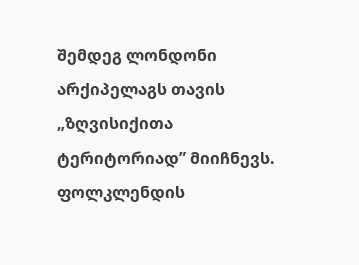შემდეგ ლონდონი არქიპელაგს თავის „ზღვისიქითა ტერიტორიად” მიიჩნევს.
ფოლკლენდის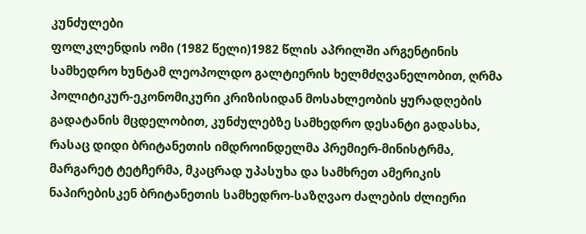კუნძულები
ფოლკლენდის ომი (1982 წელი)1982 წლის აპრილში არგენტინის სამხედრო ხუნტამ ლეოპოლდო გალტიერის ხელმძღვანელობით, ღრმა პოლიტიკურ-ეკონომიკური კრიზისიდან მოსახლეობის ყურადღების გადატანის მცდელობით, კუნძულებზე სამხედრო დესანტი გადასხა, რასაც დიდი ბრიტანეთის იმდროინდელმა პრემიერ-მინისტრმა, მარგარეტ ტეტჩერმა, მკაცრად უპასუხა და სამხრეთ ამერიკის ნაპირებისკენ ბრიტანეთის სამხედრო-საზღვაო ძალების ძლიერი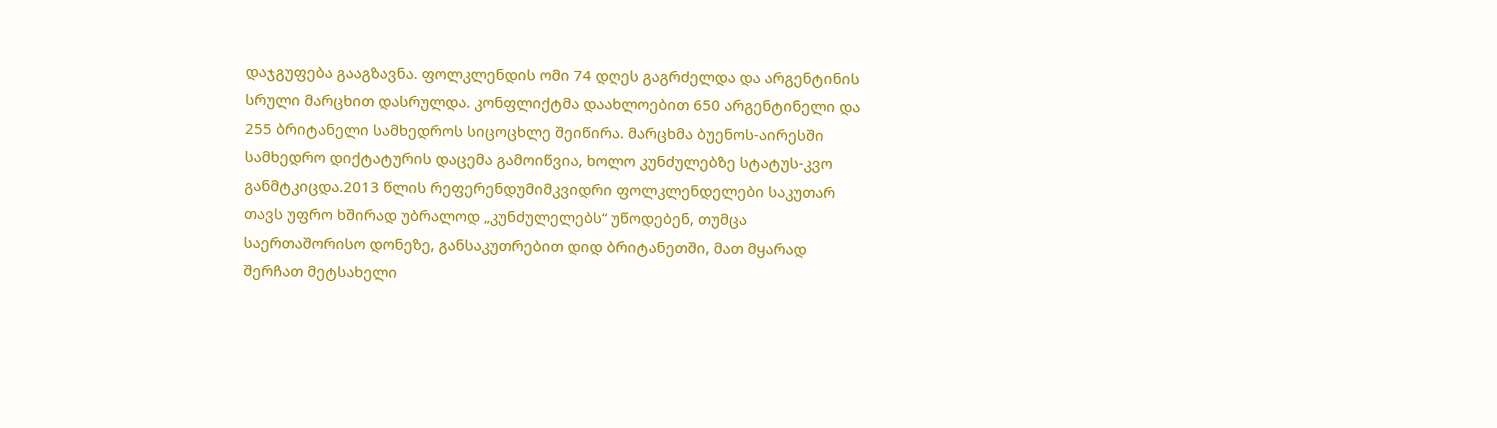დაჯგუფება გააგზავნა. ფოლკლენდის ომი 74 დღეს გაგრძელდა და არგენტინის სრული მარცხით დასრულდა. კონფლიქტმა დაახლოებით 650 არგენტინელი და 255 ბრიტანელი სამხედროს სიცოცხლე შეიწირა. მარცხმა ბუენოს-აირესში სამხედრო დიქტატურის დაცემა გამოიწვია, ხოლო კუნძულებზე სტატუს-კვო განმტკიცდა.2013 წლის რეფერენდუმიმკვიდრი ფოლკლენდელები საკუთარ თავს უფრო ხშირად უბრალოდ „კუნძულელებს“ უწოდებენ, თუმცა საერთაშორისო დონეზე, განსაკუთრებით დიდ ბრიტანეთში, მათ მყარად შერჩათ მეტსახელი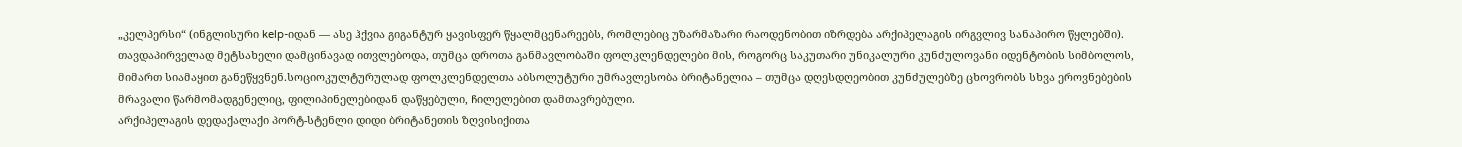„კელპერსი“ (ინგლისური kelp-იდან — ასე ჰქვია გიგანტურ ყავისფერ წყალმცენარეებს, რომლებიც უზარმაზარი რაოდენობით იზრდება არქიპელაგის ირგვლივ სანაპირო წყლებში). თავდაპირველად მეტსახელი დამცინავად ითვლებოდა, თუმცა დროთა განმავლობაში ფოლკლენდელები მის, როგორც საკუთარი უნიკალური კუნძულოვანი იდენტობის სიმბოლოს, მიმართ სიამაყით განეწყვნენ.სოციოკულტურულად ფოლკლენდელთა აბსოლუტური უმრავლესობა ბრიტანელია – თუმცა დღესდღეობით კუნძულებზე ცხოვრობს სხვა ეროვნებების მრავალი წარმომადგენელიც, ფილიპინელებიდან დაწყებული, ჩილელებით დამთავრებული.
არქიპელაგის დედაქალაქი პორტ-სტენლი დიდი ბრიტანეთის ზღვისიქითა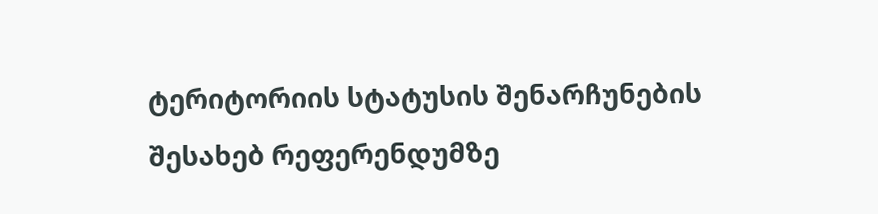ტერიტორიის სტატუსის შენარჩუნების შესახებ რეფერენდუმზე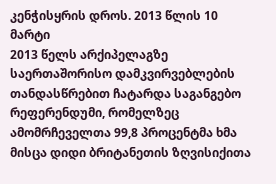კენჭისყრის დროს. 2013 წლის 10 მარტი
2013 წელს არქიპელაგზე საერთაშორისო დამკვირვებლების თანდასწრებით ჩატარდა საგანგებო რეფერენდუმი, რომელზეც ამომრჩეველთა 99,8 პროცენტმა ხმა მისცა დიდი ბრიტანეთის ზღვისიქითა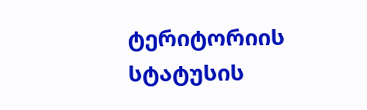ტერიტორიის სტატუსის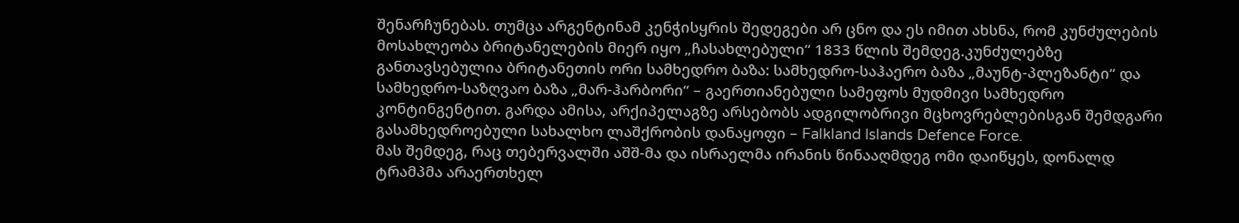შენარჩუნებას. თუმცა არგენტინამ კენჭისყრის შედეგები არ ცნო და ეს იმით ახსნა, რომ კუნძულების მოსახლეობა ბრიტანელების მიერ იყო „ჩასახლებული“ 1833 წლის შემდეგ.კუნძულებზე განთავსებულია ბრიტანეთის ორი სამხედრო ბაზა: სამხედრო-საჰაერო ბაზა „მაუნტ-პლეზანტი“ და სამხედრო-საზღვაო ბაზა „მარ-ჰარბორი“ – გაერთიანებული სამეფოს მუდმივი სამხედრო კონტინგენტით. გარდა ამისა, არქიპელაგზე არსებობს ადგილობრივი მცხოვრებლებისგან შემდგარი გასამხედროებული სახალხო ლაშქრობის დანაყოფი – Falkland Islands Defence Force.
მას შემდეგ, რაც თებერვალში აშშ-მა და ისრაელმა ირანის წინააღმდეგ ომი დაიწყეს, დონალდ ტრამპმა არაერთხელ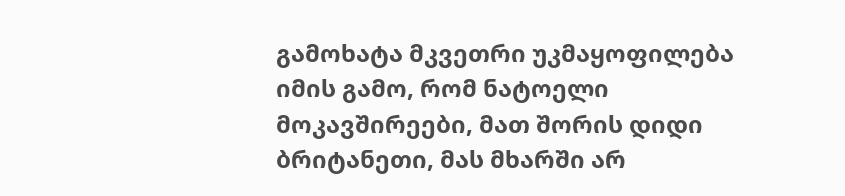გამოხატა მკვეთრი უკმაყოფილება იმის გამო, რომ ნატოელი მოკავშირეები, მათ შორის დიდი ბრიტანეთი, მას მხარში არ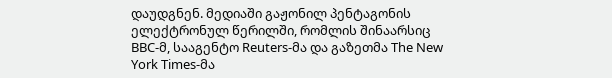დაუდგნენ. მედიაში გაჟონილ პენტაგონის ელექტრონულ წერილში, რომლის შინაარსიც BBC-მ, სააგენტო Reuters-მა და გაზეთმა The New York Times-მა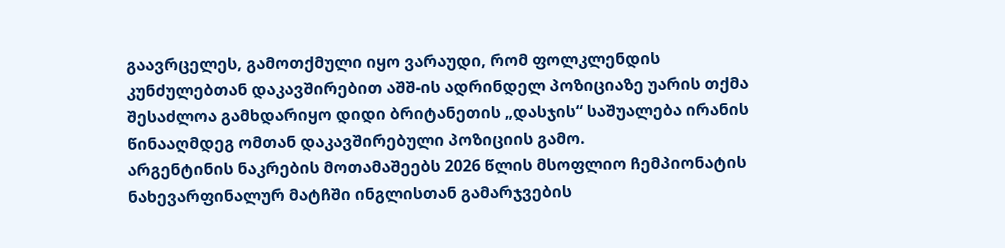გაავრცელეს, გამოთქმული იყო ვარაუდი, რომ ფოლკლენდის კუნძულებთან დაკავშირებით აშშ-ის ადრინდელ პოზიციაზე უარის თქმა შესაძლოა გამხდარიყო დიდი ბრიტანეთის „დასჯის“ საშუალება ირანის წინააღმდეგ ომთან დაკავშირებული პოზიციის გამო.
არგენტინის ნაკრების მოთამაშეებს 2026 წლის მსოფლიო ჩემპიონატის ნახევარფინალურ მატჩში ინგლისთან გამარჯვების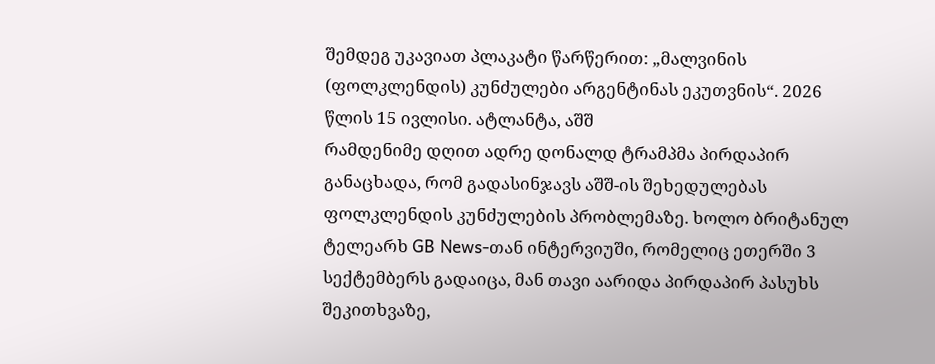შემდეგ უკავიათ პლაკატი წარწერით: „მალვინის (ფოლკლენდის) კუნძულები არგენტინას ეკუთვნის“. 2026 წლის 15 ივლისი. ატლანტა, აშშ
რამდენიმე დღით ადრე დონალდ ტრამპმა პირდაპირ განაცხადა, რომ გადასინჯავს აშშ-ის შეხედულებას ფოლკლენდის კუნძულების პრობლემაზე. ხოლო ბრიტანულ ტელეარხ GB News-თან ინტერვიუში, რომელიც ეთერში 3 სექტემბერს გადაიცა, მან თავი აარიდა პირდაპირ პასუხს შეკითხვაზე,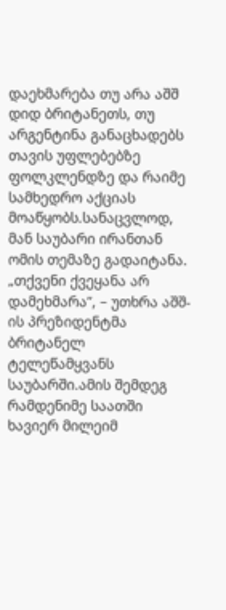დაეხმარება თუ არა აშშ დიდ ბრიტანეთს, თუ არგენტინა განაცხადებს თავის უფლებებზე ფოლკლენდზე და რაიმე სამხედრო აქციას მოაწყობს.სანაცვლოდ, მან საუბარი ირანთან ომის თემაზე გადაიტანა. „თქვენი ქვეყანა არ დამეხმარა”, – უთხრა აშშ-ის პრეზიდენტმა ბრიტანელ ტელეწამყვანს საუბარში.ამის შემდეგ რამდენიმე საათში ხავიერ მილეიმ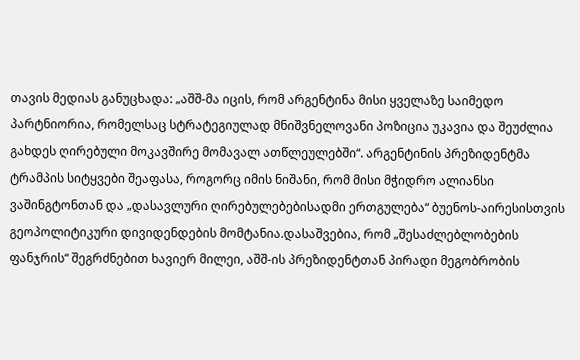თავის მედიას განუცხადა: „აშშ-მა იცის, რომ არგენტინა მისი ყველაზე საიმედო პარტნიორია, რომელსაც სტრატეგიულად მნიშვნელოვანი პოზიცია უკავია და შეუძლია გახდეს ღირებული მოკავშირე მომავალ ათწლეულებში“. არგენტინის პრეზიდენტმა ტრამპის სიტყვები შეაფასა, როგორც იმის ნიშანი, რომ მისი მჭიდრო ალიანსი ვაშინგტონთან და „დასავლური ღირებულებებისადმი ერთგულება“ ბუენოს-აირესისთვის გეოპოლიტიკური დივიდენდების მომტანია.დასაშვებია, რომ „შესაძლებლობების ფანჯრის“ შეგრძნებით ხავიერ მილეი, აშშ-ის პრეზიდენტთან პირადი მეგობრობის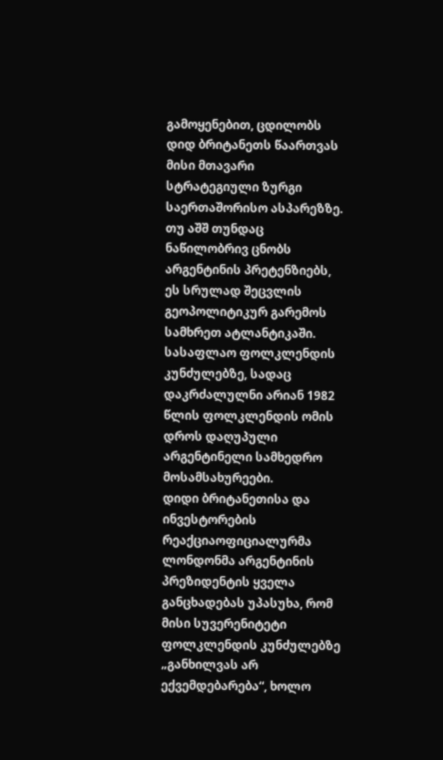გამოყენებით, ცდილობს დიდ ბრიტანეთს წაართვას მისი მთავარი სტრატეგიული ზურგი საერთაშორისო ასპარეზზე. თუ აშშ თუნდაც ნაწილობრივ ცნობს არგენტინის პრეტენზიებს, ეს სრულად შეცვლის გეოპოლიტიკურ გარემოს სამხრეთ ატლანტიკაში.
სასაფლაო ფოლკლენდის კუნძულებზე, სადაც დაკრძალულნი არიან 1982 წლის ფოლკლენდის ომის დროს დაღუპული არგენტინელი სამხედრო მოსამსახურეები.
დიდი ბრიტანეთისა და ინვესტორების რეაქციაოფიციალურმა ლონდონმა არგენტინის პრეზიდენტის ყველა განცხადებას უპასუხა, რომ მისი სუვერენიტეტი ფოლკლენდის კუნძულებზე „განხილვას არ ექვემდებარება“, ხოლო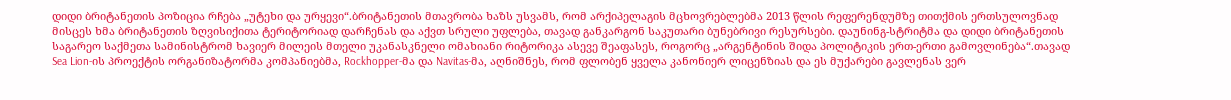დიდი ბრიტანეთის პოზიცია რჩება „უტეხი და ურყევი“.ბრიტანეთის მთავრობა ხაზს უსვამს, რომ არქიპელაგის მცხოვრებლებმა 2013 წლის რეფერენდუმზე თითქმის ერთსულოვნად მისცეს ხმა ბრიტანეთის ზღვისიქითა ტერიტორიად დარჩენას და აქვთ სრული უფლება, თავად განკარგონ საკუთარი ბუნებრივი რესურსები. დაუნინგ-სტრიტმა და დიდი ბრიტანეთის საგარეო საქმეთა სამინისტრომ ხავიერ მილეის მთელი უკანასკნელი ომახიანი რიტორიკა ასევე შეაფასეს, როგორც „არგენტინის შიდა პოლიტიკის ერთ-ერთი გამოვლინება“.თავად Sea Lion-ის პროექტის ორგანიზატორმა კომპანიებმა, Rockhopper-მა და Navitas-მა, აღნიშნეს, რომ ფლობენ ყველა კანონიერ ლიცენზიას და ეს მუქარები გავლენას ვერ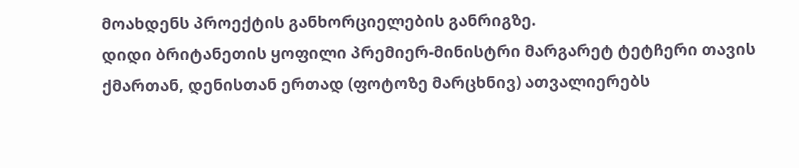მოახდენს პროექტის განხორციელების განრიგზე.
დიდი ბრიტანეთის ყოფილი პრემიერ-მინისტრი მარგარეტ ტეტჩერი თავის ქმართან, დენისთან ერთად (ფოტოზე მარცხნივ) ათვალიერებს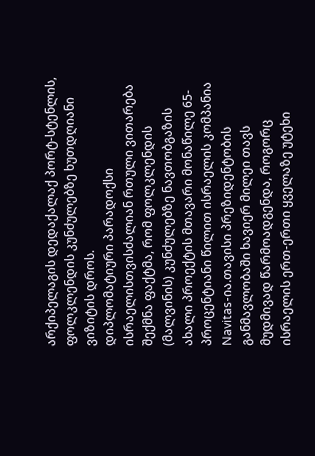არქიპელაგის დედაქალაქ პორტ-სტენლის, ფოლკლენდის კუნძულებზე ხუთდღიანი ვიზიტის დროს.
დიპლომატიური პარადოქსი ისრაელისთვისძალიან რთული ვითარება შექმნა ფაქტმა, რომ ფოლკლენდის (მალვინის) კუნძულებზე ნავთობგაზის ახალი პროექტის მთავარი მონაწილე 65-პროცენტიანი წილით ისრაელის კომპანია Navitas-ია.თავისი პრეზიდენტობის განმავლობაში ხავიერ მილეი თავს მუდმივად წარმოადგენდა, როგორც ისრაელის ერთ-ერთი ყველაზე უტეხი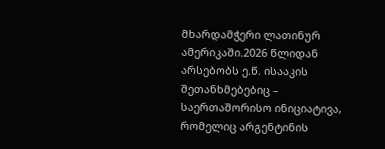მხარდამჭერი ლათინურ ამერიკაში.2026 წლიდან არსებობს ე.წ. ისააკის შეთანხმებებიც – საერთაშორისო ინიციატივა, რომელიც არგენტინის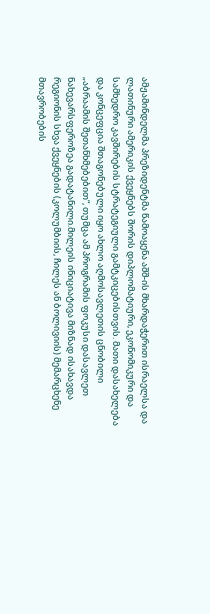ამჟამინდელმა პრეზიდენტმა წამოაყენა აშშ-ის მხარდაჭერით ისრაელსა და ლათინური ამერიკის ქვეყნებს შორის დიპლომატიური, ეკონომიკური და სამხედრო კავშირების სტრატეგიული გამტკიცებისთვის. მათი დასახელება და კონცეფცია შთაგონებული იყო ახლო აღმოსავლეთის ცნობილი „აბრაამის შეთანხმებებით“, თუმცა ამ პროგრამის ფოკუსი დასავლეთ ნახევარსფეროზეა გადატანილი.მილეის ინიციატივა მიზნად ისახავდა რეგიონის სხვა ქვეყნების (კოლუმბიის, ჩილეს ან ბოლივიის) მემარცხენე მთავრობების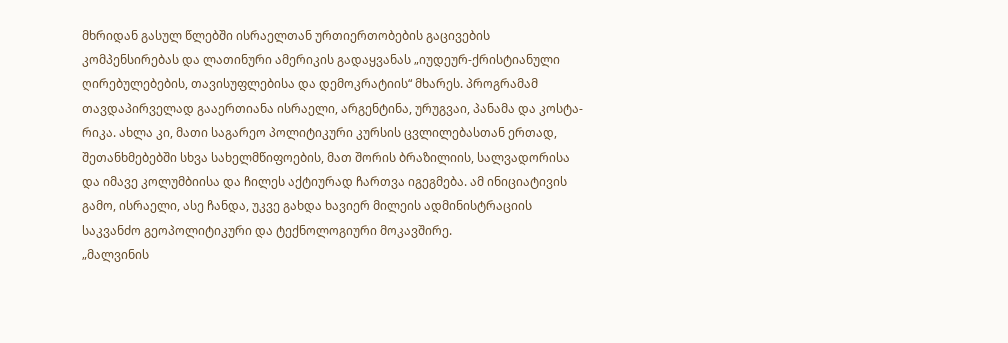მხრიდან გასულ წლებში ისრაელთან ურთიერთობების გაცივების კომპენსირებას და ლათინური ამერიკის გადაყვანას „იუდეურ-ქრისტიანული ღირებულებების, თავისუფლებისა და დემოკრატიის“ მხარეს. პროგრამამ თავდაპირველად გააერთიანა ისრაელი, არგენტინა, ურუგვაი, პანამა და კოსტა-რიკა. ახლა კი, მათი საგარეო პოლიტიკური კურსის ცვლილებასთან ერთად, შეთანხმებებში სხვა სახელმწიფოების, მათ შორის ბრაზილიის, სალვადორისა და იმავე კოლუმბიისა და ჩილეს აქტიურად ჩართვა იგეგმება. ამ ინიციატივის გამო, ისრაელი, ასე ჩანდა, უკვე გახდა ხავიერ მილეის ადმინისტრაციის საკვანძო გეოპოლიტიკური და ტექნოლოგიური მოკავშირე.
„მალვინის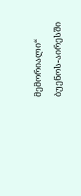მემორიალი“ ბუენოს-აირესში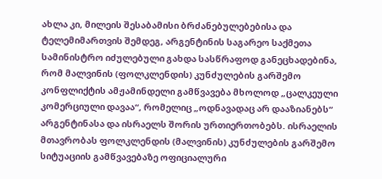ახლა კი, მილეის შესაბამისი ბრძანებულებებისა და ტელემიმართვის შემდეგ, არგენტინის საგარეო საქმეთა სამინისტრო იძულებული გახდა სასწრაფოდ განეცხადებინა, რომ მალვინის (ფოლკლენდის) კუნძულების გარშემო კონფლიქტის ამჟამინდელი გამწვავება მხოლოდ „ცალკეული კომერციული დავაა“, რომელიც „ოდნავადაც არ დააზიანებს“ არგენტინასა და ისრაელს შორის ურთიერთობებს. ისრაელის მთავრობას ფოლკლენდის (მალვინის) კუნძულების გარშემო სიტუაციის გამწვავებაზე ოფიციალური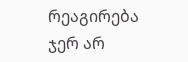რეაგირება ჯერ არ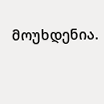მოუხდენია.